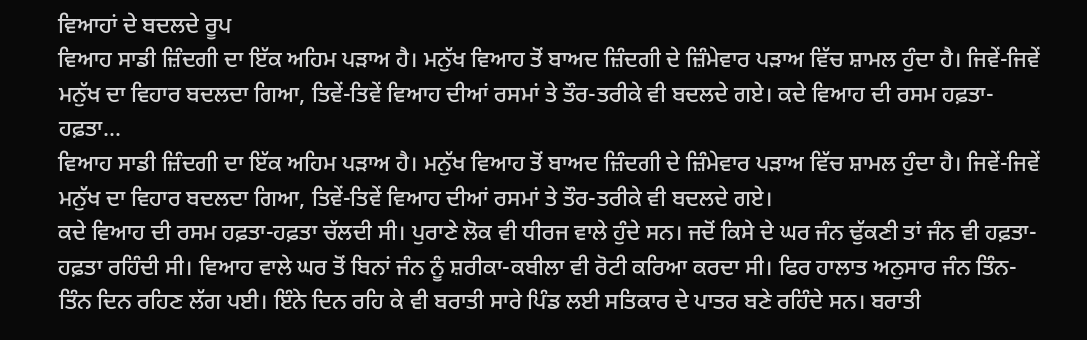ਵਿਆਹਾਂ ਦੇ ਬਦਲਦੇ ਰੂਪ
ਵਿਆਹ ਸਾਡੀ ਜ਼ਿੰਦਗੀ ਦਾ ਇੱਕ ਅਹਿਮ ਪੜਾਅ ਹੈ। ਮਨੁੱਖ ਵਿਆਹ ਤੋਂ ਬਾਅਦ ਜ਼ਿੰਦਗੀ ਦੇ ਜ਼ਿੰਮੇਵਾਰ ਪੜਾਅ ਵਿੱਚ ਸ਼ਾਮਲ ਹੁੰਦਾ ਹੈ। ਜਿਵੇਂ-ਜਿਵੇਂ ਮਨੁੱਖ ਦਾ ਵਿਹਾਰ ਬਦਲਦਾ ਗਿਆ, ਤਿਵੇਂ-ਤਿਵੇਂ ਵਿਆਹ ਦੀਆਂ ਰਸਮਾਂ ਤੇ ਤੌਰ-ਤਰੀਕੇ ਵੀ ਬਦਲਦੇ ਗਏ। ਕਦੇ ਵਿਆਹ ਦੀ ਰਸਮ ਹਫ਼ਤਾ-ਹਫ਼ਤਾ...
ਵਿਆਹ ਸਾਡੀ ਜ਼ਿੰਦਗੀ ਦਾ ਇੱਕ ਅਹਿਮ ਪੜਾਅ ਹੈ। ਮਨੁੱਖ ਵਿਆਹ ਤੋਂ ਬਾਅਦ ਜ਼ਿੰਦਗੀ ਦੇ ਜ਼ਿੰਮੇਵਾਰ ਪੜਾਅ ਵਿੱਚ ਸ਼ਾਮਲ ਹੁੰਦਾ ਹੈ। ਜਿਵੇਂ-ਜਿਵੇਂ ਮਨੁੱਖ ਦਾ ਵਿਹਾਰ ਬਦਲਦਾ ਗਿਆ, ਤਿਵੇਂ-ਤਿਵੇਂ ਵਿਆਹ ਦੀਆਂ ਰਸਮਾਂ ਤੇ ਤੌਰ-ਤਰੀਕੇ ਵੀ ਬਦਲਦੇ ਗਏ।
ਕਦੇ ਵਿਆਹ ਦੀ ਰਸਮ ਹਫ਼ਤਾ-ਹਫ਼ਤਾ ਚੱਲਦੀ ਸੀ। ਪੁਰਾਣੇ ਲੋਕ ਵੀ ਧੀਰਜ ਵਾਲੇ ਹੁੰਦੇ ਸਨ। ਜਦੋਂ ਕਿਸੇ ਦੇ ਘਰ ਜੰਨ ਢੁੱਕਣੀ ਤਾਂ ਜੰਨ ਵੀ ਹਫ਼ਤਾ-ਹਫ਼ਤਾ ਰਹਿੰਦੀ ਸੀ। ਵਿਆਹ ਵਾਲੇ ਘਰ ਤੋਂ ਬਿਨਾਂ ਜੰਨ ਨੂੰ ਸ਼ਰੀਕਾ-ਕਬੀਲਾ ਵੀ ਰੋਟੀ ਕਰਿਆ ਕਰਦਾ ਸੀ। ਫਿਰ ਹਾਲਾਤ ਅਨੁਸਾਰ ਜੰਨ ਤਿੰਨ-ਤਿੰਨ ਦਿਨ ਰਹਿਣ ਲੱਗ ਪਈ। ਇੰਨੇ ਦਿਨ ਰਹਿ ਕੇ ਵੀ ਬਰਾਤੀ ਸਾਰੇ ਪਿੰਡ ਲਈ ਸਤਿਕਾਰ ਦੇ ਪਾਤਰ ਬਣੇ ਰਹਿੰਦੇ ਸਨ। ਬਰਾਤੀ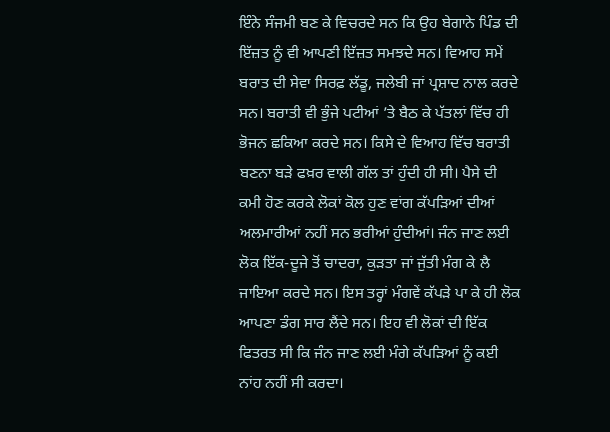ਇੰਨੇ ਸੰਜਮੀ ਬਣ ਕੇ ਵਿਚਰਦੇ ਸਨ ਕਿ ਉਹ ਬੇਗਾਨੇ ਪਿੰਡ ਦੀ ਇੱਜ਼ਤ ਨੂੰ ਵੀ ਆਪਣੀ ਇੱਜ਼ਤ ਸਮਝਦੇ ਸਨ। ਵਿਆਹ ਸਮੇਂ ਬਰਾਤ ਦੀ ਸੇਵਾ ਸਿਰਫ਼ ਲੱਡੂ, ਜਲੇਬੀ ਜਾਂ ਪ੍ਰਸ਼ਾਦ ਨਾਲ ਕਰਦੇ ਸਨ। ਬਰਾਤੀ ਵੀ ਭੁੰਜੇ ਪਟੀਆਂ ’ਤੇ ਬੈਠ ਕੇ ਪੱਤਲਾਂ ਵਿੱਚ ਹੀ ਭੋਜਨ ਛਕਿਆ ਕਰਦੇ ਸਨ। ਕਿਸੇ ਦੇ ਵਿਆਹ ਵਿੱਚ ਬਰਾਤੀ ਬਣਨਾ ਬੜੇ ਫਖ਼ਰ ਵਾਲੀ ਗੱਲ ਤਾਂ ਹੁੰਦੀ ਹੀ ਸੀ। ਪੈਸੇ ਦੀ ਕਮੀ ਹੋਣ ਕਰਕੇ ਲੋਕਾਂ ਕੋਲ ਹੁਣ ਵਾਂਗ ਕੱਪੜਿਆਂ ਦੀਆਂ ਅਲਮਾਰੀਆਂ ਨਹੀਂ ਸਨ ਭਰੀਆਂ ਹੁੰਦੀਆਂ। ਜੰਨ ਜਾਣ ਲਈ ਲੋਕ ਇੱਕ-ਦੂਜੇ ਤੋਂ ਚਾਦਰਾ, ਕੁੜਤਾ ਜਾਂ ਜੁੱਤੀ ਮੰਗ ਕੇ ਲੈ ਜਾਇਆ ਕਰਦੇ ਸਨ। ਇਸ ਤਰ੍ਹਾਂ ਮੰਗਵੇਂ ਕੱਪੜੇ ਪਾ ਕੇ ਹੀ ਲੋਕ ਆਪਣਾ ਡੰਗ ਸਾਰ ਲੈਂਦੇ ਸਨ। ਇਹ ਵੀ ਲੋਕਾਂ ਦੀ ਇੱਕ ਫਿਤਰਤ ਸੀ ਕਿ ਜੰਨ ਜਾਣ ਲਈ ਮੰਗੇ ਕੱਪੜਿਆਂ ਨੂੰ ਕਈ ਨਾਂਹ ਨਹੀਂ ਸੀ ਕਰਦਾ।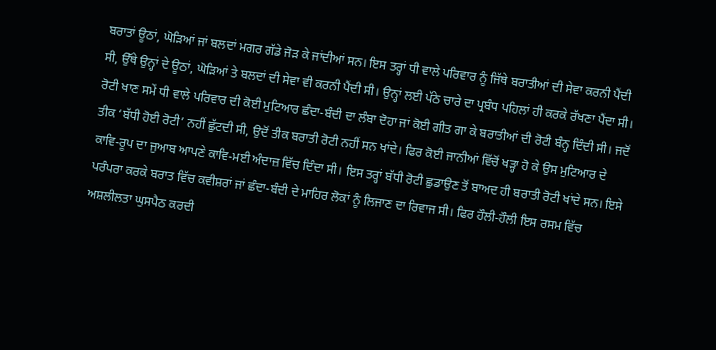ਬਰਾਤਾਂ ਊਠਾਂ, ਘੋੜਿਆਂ ਜਾਂ ਬਲਦਾਂ ਮਗਰ ਗੱਡੇ ਜੋੜ ਕੇ ਜਾਂਦੀਆਂ ਸਨ। ਇਸ ਤਰ੍ਹਾਂ ਧੀ ਵਾਲੇ ਪਰਿਵਾਰ ਨੂੰ ਜਿੱਥੇ ਬਰਾਤੀਆਂ ਦੀ ਸੇਵਾ ਕਰਨੀ ਪੈਂਦੀ ਸੀ, ਉੱਥੇ ਉਨ੍ਹਾਂ ਦੇ ਊਠਾਂ, ਘੋੜਿਆਂ ਤੇ ਬਲਦਾਂ ਦੀ ਸੇਵਾ ਵੀ ਕਰਨੀ ਪੈਂਦੀ ਸੀ। ਉਨ੍ਹਾਂ ਲਈ ਪੱਠੇ ਚਾਰੇ ਦਾ ਪ੍ਰਬੰਧ ਪਹਿਲਾਂ ਹੀ ਕਰਕੇ ਰੱਖਣਾ ਪੈਂਦਾ ਸੀ। ਰੋਟੀ ਖਾਣ ਸਮੇਂ ਧੀ ਵਾਲੇ ਪਰਿਵਾਰ ਦੀ ਕੋਈ ਮੁਟਿਆਰ ਛੰਦਾ-ਬੰਦੀ ਦਾ ਲੰਬਾ ਦੋਹਾ ਜਾਂ ਕੋਈ ਗੀਤ ਗਾ ਕੇ ਬਰਾਤੀਆਂ ਦੀ ਰੋਟੀ ਬੰਨ੍ਹ ਦਿੰਦੀ ਸੀ। ਜਦੋਂ ਤੀਕ ‘ਬੱਧੀ ਹੋਈ ਰੋਟੀ’ ਨਹੀਂ ਛੁੱਟਦੀ ਸੀ, ਉਦੋਂ ਤੀਕ ਬਰਾਤੀ ਰੋਟੀ ਨਹੀਂ ਸਨ ਖਾਂਦੇ। ਫਿਰ ਕੋਈ ਜਾਨੀਆਂ ਵਿੱਚੋਂ ਖੜ੍ਹਾ ਹੋ ਕੇ ਉਸ ਮੁਟਿਆਰ ਦੇ ਕਾਵਿ-ਰੂਪ ਦਾ ਜੁਆਬ ਆਪਣੇ ਕਾਵਿ-ਮਈ ਅੰਦਾਜ਼ ਵਿੱਚ ਦਿੰਦਾ ਸੀ। ਇਸ ਤਰ੍ਹਾਂ ਬੱਧੀ ਰੋਟੀ ਛੁਡਾਉਣ ਤੋਂ ਬਾਅਦ ਹੀ ਬਰਾਤੀ ਰੋਟੀ ਖਾਂਦੇ ਸਨ। ਇਸੇ ਪਰੰਪਰਾ ਕਰਕੇ ਬਰਾਤ ਵਿੱਚ ਕਵੀਸ਼ਰਾਂ ਜਾਂ ਛੰਦਾ-ਬੰਦੀ ਦੇ ਮਾਹਿਰ ਲੋਕਾਂ ਨੂੰ ਲਿਜਾਣ ਦਾ ਰਿਵਾਜ ਸੀ। ਫਿਰ ਹੌਲੀ-ਹੌਲੀ ਇਸ ਰਸਮ ਵਿੱਚ ਅਸ਼ਲੀਲਤਾ ਘੁਸਪੈਠ ਕਰਦੀ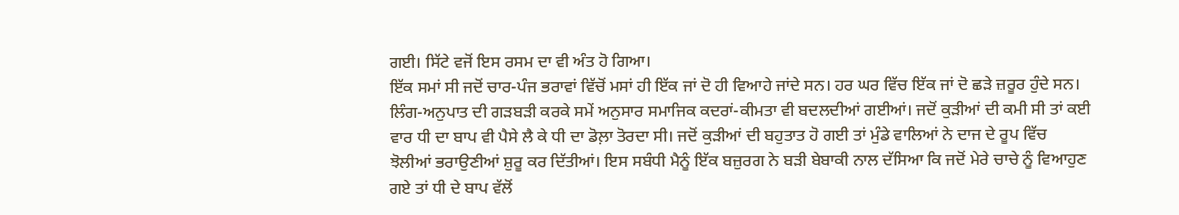ਗਈ। ਸਿੱਟੇ ਵਜੋਂ ਇਸ ਰਸਮ ਦਾ ਵੀ ਅੰਤ ਹੋ ਗਿਆ।
ਇੱਕ ਸਮਾਂ ਸੀ ਜਦੋਂ ਚਾਰ-ਪੰਜ ਭਰਾਵਾਂ ਵਿੱਚੋਂ ਮਸਾਂ ਹੀ ਇੱਕ ਜਾਂ ਦੋ ਹੀ ਵਿਆਹੇ ਜਾਂਦੇ ਸਨ। ਹਰ ਘਰ ਵਿੱਚ ਇੱਕ ਜਾਂ ਦੋ ਛੜੇ ਜ਼ਰੂਰ ਹੁੰਦੇ ਸਨ। ਲਿੰਗ-ਅਨੁਪਾਤ ਦੀ ਗੜਬੜੀ ਕਰਕੇ ਸਮੇਂ ਅਨੁਸਾਰ ਸਮਾਜਿਕ ਕਦਰਾਂ-ਕੀਮਤਾ ਵੀ ਬਦਲਦੀਆਂ ਗਈਆਂ। ਜਦੋਂ ਕੁੜੀਆਂ ਦੀ ਕਮੀ ਸੀ ਤਾਂ ਕਈ ਵਾਰ ਧੀ ਦਾ ਬਾਪ ਵੀ ਪੈਸੇ ਲੈ ਕੇ ਧੀ ਦਾ ਡੋਲ਼ਾ ਤੋਰਦਾ ਸੀ। ਜਦੋਂ ਕੁੜੀਆਂ ਦੀ ਬਹੁਤਾਤ ਹੋ ਗਈ ਤਾਂ ਮੁੰਡੇ ਵਾਲਿਆਂ ਨੇ ਦਾਜ ਦੇ ਰੂਪ ਵਿੱਚ ਝੋਲੀਆਂ ਭਰਾਉਣੀਆਂ ਸ਼ੁਰੂ ਕਰ ਦਿੱਤੀਆਂ। ਇਸ ਸਬੰਧੀ ਮੈਨੂੰ ਇੱਕ ਬਜ਼ੁਰਗ ਨੇ ਬੜੀ ਬੇਬਾਕੀ ਨਾਲ ਦੱਸਿਆ ਕਿ ਜਦੋਂ ਮੇਰੇ ਚਾਚੇ ਨੂੰ ਵਿਆਹੁਣ ਗਏ ਤਾਂ ਧੀ ਦੇ ਬਾਪ ਵੱਲੋਂ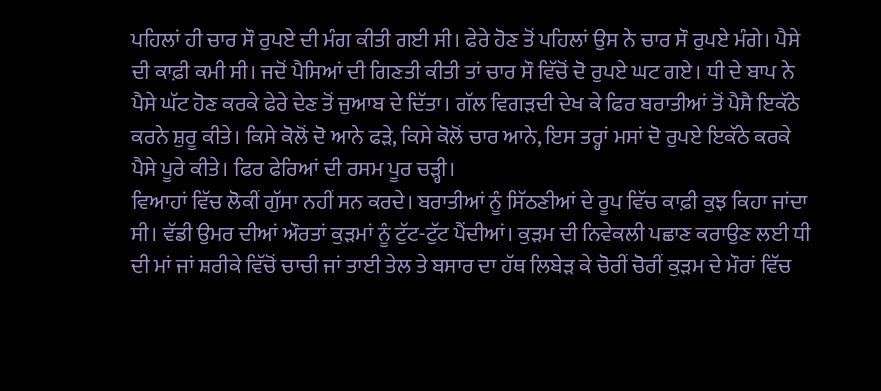ਪਹਿਲਾਂ ਹੀ ਚਾਰ ਸੌ ਰੁਪਏ ਦੀ ਮੰਗ ਕੀਤੀ ਗਈ ਸੀ। ਫੇਰੇ ਹੋਣ ਤੋਂ ਪਹਿਲਾਂ ਉਸ ਨੇ ਚਾਰ ਸੌ ਰੁਪਏ ਮੰਗੇ। ਪੈਸੇ ਦੀ ਕਾਫ਼ੀ ਕਮੀ ਸੀ। ਜਦੋਂ ਪੈਸਿਆਂ ਦੀ ਗਿਣਤੀ ਕੀਤੀ ਤਾਂ ਚਾਰ ਸੌ ਵਿੱਚੋਂ ਦੋ ਰੁਪਏ ਘਟ ਗਏ। ਧੀ ਦੇ ਬਾਪ ਨੇ ਪੈਸੇ ਘੱਟ ਹੋਣ ਕਰਕੇ ਫੇਰੇ ਦੇਣ ਤੋਂ ਜੁਆਬ ਦੇ ਦਿੱਤਾ। ਗੱਲ ਵਿਗੜਦੀ ਦੇਖ ਕੇ ਫਿਰ ਬਰਾਤੀਆਂ ਤੋਂ ਪੈਸੈ ਇਕੱਠੇ ਕਰਨੇ ਸ਼ੁਰੂ ਕੀਤੇ। ਕਿਸੇ ਕੋਲੋਂ ਦੋ ਆਨੇ ਫੜੇ, ਕਿਸੇ ਕੋਲੋਂ ਚਾਰ ਆਨੇ, ਇਸ ਤਰ੍ਹਾਂ ਮਸਾਂ ਦੋ ਰੁਪਏ ਇਕੱਠੇ ਕਰਕੇ ਪੈਸੇ ਪੂਰੇ ਕੀਤੇ। ਫਿਰ ਫੇਰਿਆਂ ਦੀ ਰਸਮ ਪੂਰ ਚੜ੍ਹੀ।
ਵਿਆਹਾਂ ਵਿੱਚ ਲੋਕੀਂ ਗੁੱਸਾ ਨਹੀਂ ਸਨ ਕਰਦੇ। ਬਰਾਤੀਆਂ ਨੂੰ ਸਿੱਠਣੀਆਂ ਦੇ ਰੂਪ ਵਿੱਚ ਕਾਫ਼ੀ ਕੁਝ ਕਿਹਾ ਜਾਂਦਾ ਸੀ। ਵੱਡੀ ਉਮਰ ਦੀਆਂ ਔਰਤਾਂ ਕੁੜਮਾਂ ਨੂੰ ਟੁੱਟ-ਟੁੱਟ ਪੈਂਦੀਆਂ। ਕੁੜਮ ਦੀ ਨਿਵੇਕਲੀ ਪਛਾਣ ਕਰਾਉਣ ਲਈ ਧੀ ਦੀ ਮਾਂ ਜਾਂ ਸ਼ਰੀਕੇ ਵਿੱਚੋਂ ਚਾਚੀ ਜਾਂ ਤਾਈ ਤੇਲ ਤੇ ਬਸਾਰ ਦਾ ਹੱਥ ਲਿਬੇੜ ਕੇ ਚੋਰੀਂ ਚੋਰੀਂ ਕੁੜਮ ਦੇ ਮੌਰਾਂ ਵਿੱਚ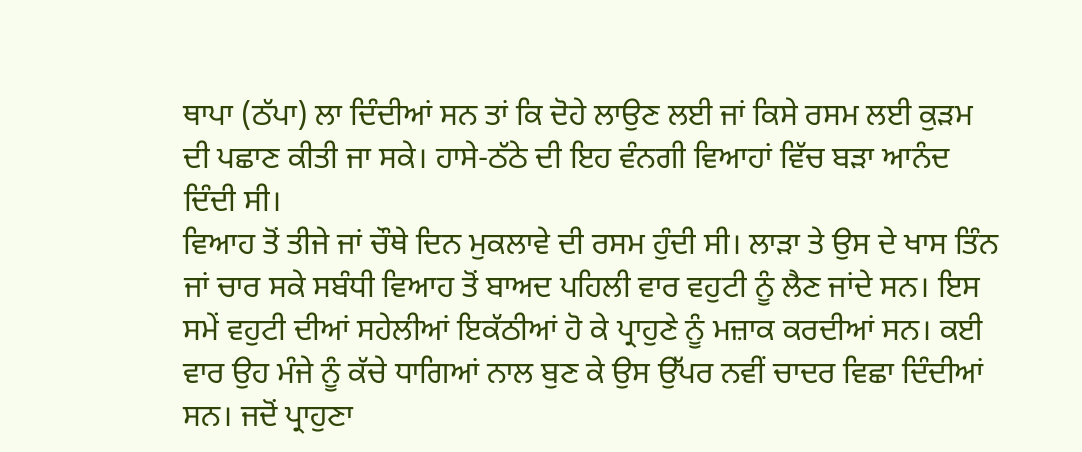ਥਾਪਾ (ਠੱਪਾ) ਲਾ ਦਿੰਦੀਆਂ ਸਨ ਤਾਂ ਕਿ ਦੋਹੇ ਲਾਉਣ ਲਈ ਜਾਂ ਕਿਸੇ ਰਸਮ ਲਈ ਕੁੜਮ ਦੀ ਪਛਾਣ ਕੀਤੀ ਜਾ ਸਕੇ। ਹਾਸੇ-ਠੱਠੇ ਦੀ ਇਹ ਵੰਨਗੀ ਵਿਆਹਾਂ ਵਿੱਚ ਬੜਾ ਆਨੰਦ ਦਿੰਦੀ ਸੀ।
ਵਿਆਹ ਤੋਂ ਤੀਜੇ ਜਾਂ ਚੌਥੇ ਦਿਨ ਮੁਕਲਾਵੇ ਦੀ ਰਸਮ ਹੁੰਦੀ ਸੀ। ਲਾੜਾ ਤੇ ਉਸ ਦੇ ਖਾਸ ਤਿੰਨ ਜਾਂ ਚਾਰ ਸਕੇ ਸਬੰਧੀ ਵਿਆਹ ਤੋਂ ਬਾਅਦ ਪਹਿਲੀ ਵਾਰ ਵਹੁਟੀ ਨੂੰ ਲੈਣ ਜਾਂਦੇ ਸਨ। ਇਸ ਸਮੇਂ ਵਹੁਟੀ ਦੀਆਂ ਸਹੇਲੀਆਂ ਇਕੱਠੀਆਂ ਹੋ ਕੇ ਪ੍ਰਾਹੁਣੇ ਨੂੰ ਮਜ਼ਾਕ ਕਰਦੀਆਂ ਸਨ। ਕਈ ਵਾਰ ਉਹ ਮੰਜੇ ਨੂੰ ਕੱਚੇ ਧਾਗਿਆਂ ਨਾਲ ਬੁਣ ਕੇ ਉਸ ਉੱਪਰ ਨਵੀਂ ਚਾਦਰ ਵਿਛਾ ਦਿੰਦੀਆਂ ਸਨ। ਜਦੋਂ ਪ੍ਰਾਹੁਣਾ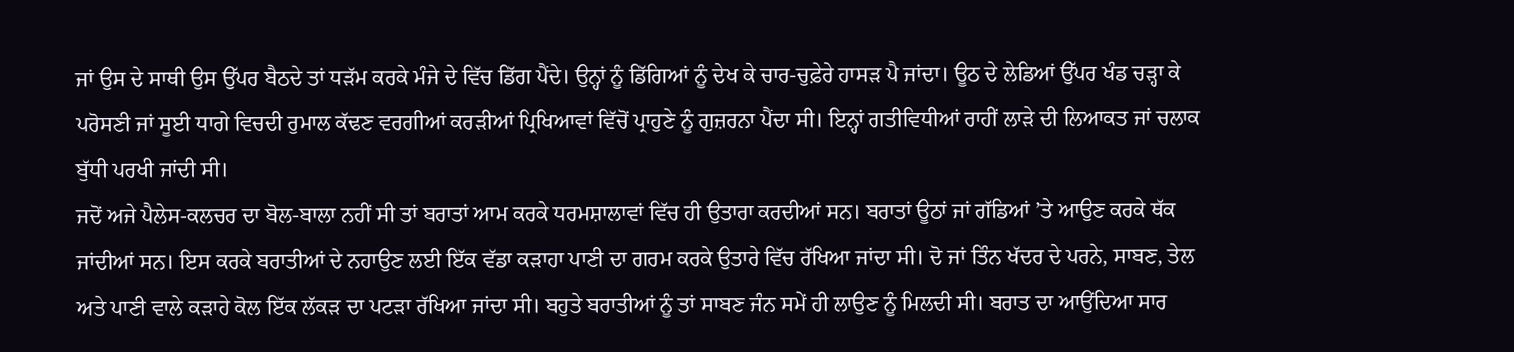ਜਾਂ ਉਸ ਦੇ ਸਾਥੀ ਉਸ ਉੱਪਰ ਬੈਠਦੇ ਤਾਂ ਧੜੱਮ ਕਰਕੇ ਮੰਜੇ ਦੇ ਵਿੱਚ ਡਿੱਗ ਪੈਂਦੇ। ਉਨ੍ਹਾਂ ਨੂੰ ਡਿੱਗਿਆਂ ਨੂੰ ਦੇਖ ਕੇ ਚਾਰ-ਚੁਫ਼ੇਰੇ ਹਾਸੜ ਪੈ ਜਾਂਦਾ। ਊਠ ਦੇ ਲੇਡਿਆਂ ਉੱਪਰ ਖੰਡ ਚੜ੍ਹਾ ਕੇ ਪਰੋਸਣੀ ਜਾਂ ਸੂਈ ਧਾਗੇ ਵਿਚਦੀ ਰੁਮਾਲ ਕੱਢਣ ਵਰਗੀਆਂ ਕਰੜੀਆਂ ਪ੍ਰਿਖਿਆਵਾਂ ਵਿੱਚੋਂ ਪ੍ਰਾਹੁਣੇ ਨੂੰ ਗੁਜ਼ਰਨਾ ਪੈਂਦਾ ਸੀ। ਇਨ੍ਹਾਂ ਗਤੀਵਿਧੀਆਂ ਰਾਹੀਂ ਲਾੜੇ ਦੀ ਲਿਆਕਤ ਜਾਂ ਚਲਾਕ ਬੁੱਧੀ ਪਰਖੀ ਜਾਂਦੀ ਸੀ।
ਜਦੋਂ ਅਜੇ ਪੈਲੇਸ-ਕਲਚਰ ਦਾ ਬੋਲ-ਬਾਲਾ ਨਹੀਂ ਸੀ ਤਾਂ ਬਰਾਤਾਂ ਆਮ ਕਰਕੇ ਧਰਮਸ਼ਾਲਾਵਾਂ ਵਿੱਚ ਹੀ ਉਤਾਰਾ ਕਰਦੀਆਂ ਸਨ। ਬਰਾਤਾਂ ਊਠਾਂ ਜਾਂ ਗੱਡਿਆਂ ’ਤੇ ਆਉਣ ਕਰਕੇ ਥੱਕ ਜਾਂਦੀਆਂ ਸਨ। ਇਸ ਕਰਕੇ ਬਰਾਤੀਆਂ ਦੇ ਨਹਾਉਣ ਲਈ ਇੱਕ ਵੱਡਾ ਕੜਾਹਾ ਪਾਣੀ ਦਾ ਗਰਮ ਕਰਕੇ ਉਤਾਰੇ ਵਿੱਚ ਰੱਖਿਆ ਜਾਂਦਾ ਸੀ। ਦੋ ਜਾਂ ਤਿੰਨ ਖੱਦਰ ਦੇ ਪਰਨੇ, ਸਾਬਣ, ਤੇਲ ਅਤੇ ਪਾਣੀ ਵਾਲੇ ਕੜਾਹੇ ਕੋਲ ਇੱਕ ਲੱਕੜ ਦਾ ਪਟੜਾ ਰੱਖਿਆ ਜਾਂਦਾ ਸੀ। ਬਹੁਤੇ ਬਰਾਤੀਆਂ ਨੂੰ ਤਾਂ ਸਾਬਣ ਜੰਨ ਸਮੇਂ ਹੀ ਲਾਉਣ ਨੂੰ ਮਿਲਦੀ ਸੀ। ਬਰਾਤ ਦਾ ਆਉਂਦਿਆ ਸਾਰ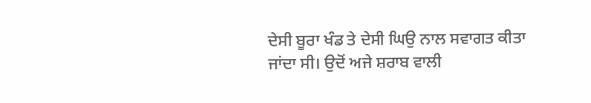ਦੇਸੀ ਬੂਰਾ ਖੰਡ ਤੇ ਦੇਸੀ ਘਿਉ ਨਾਲ ਸਵਾਗਤ ਕੀਤਾ ਜਾਂਦਾ ਸੀ। ਉਦੋਂ ਅਜੇ ਸ਼ਰਾਬ ਵਾਲੀ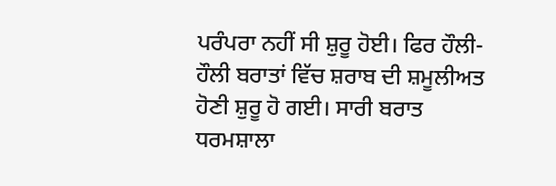ਪਰੰਪਰਾ ਨਹੀਂ ਸੀ ਸ਼ੁਰੂ ਹੋਈ। ਫਿਰ ਹੌਲੀ-ਹੌਲੀ ਬਰਾਤਾਂ ਵਿੱਚ ਸ਼ਰਾਬ ਦੀ ਸ਼ਮੂਲੀਅਤ ਹੋਣੀ ਸ਼ੁਰੂ ਹੋ ਗਈ। ਸਾਰੀ ਬਰਾਤ ਧਰਮਸ਼ਾਲਾ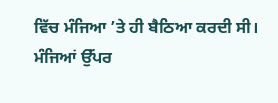ਵਿੱਚ ਮੰਜਿਆ ’ਤੇ ਹੀ ਬੈਠਿਆ ਕਰਦੀ ਸੀ।
ਮੰਜਿਆਂ ਉੱਪਰ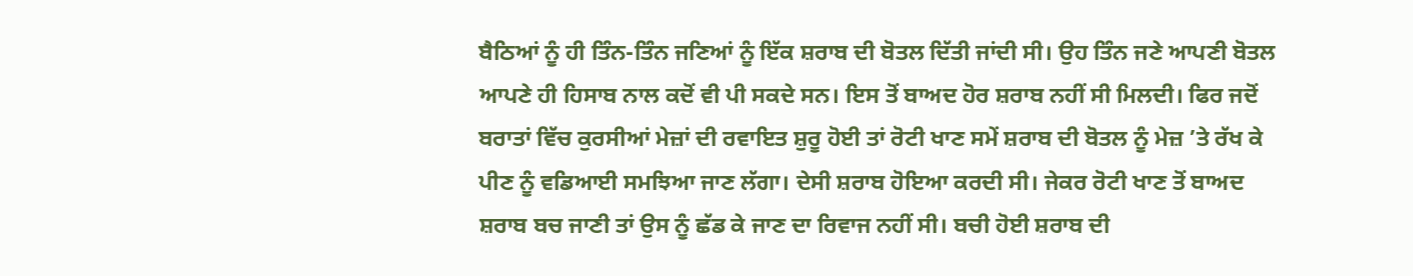ਬੈਠਿਆਂ ਨੂੰ ਹੀ ਤਿੰਨ-ਤਿੰਨ ਜਣਿਆਂ ਨੂੰ ਇੱਕ ਸ਼ਰਾਬ ਦੀ ਬੋਤਲ ਦਿੱਤੀ ਜਾਂਦੀ ਸੀ। ਉਹ ਤਿੰਨ ਜਣੇ ਆਪਣੀ ਬੋਤਲ ਆਪਣੇ ਹੀ ਹਿਸਾਬ ਨਾਲ ਕਦੋਂ ਵੀ ਪੀ ਸਕਦੇ ਸਨ। ਇਸ ਤੋਂ ਬਾਅਦ ਹੋਰ ਸ਼ਰਾਬ ਨਹੀਂ ਸੀ ਮਿਲਦੀ। ਫਿਰ ਜਦੋਂ ਬਰਾਤਾਂ ਵਿੱਚ ਕੁਰਸੀਆਂ ਮੇਜ਼ਾਂ ਦੀ ਰਵਾਇਤ ਸ਼ੁਰੂ ਹੋਈ ਤਾਂ ਰੋਟੀ ਖਾਣ ਸਮੇਂ ਸ਼ਰਾਬ ਦੀ ਬੋਤਲ ਨੂੰ ਮੇਜ਼ ’ਤੇ ਰੱਖ ਕੇ ਪੀਣ ਨੂੰ ਵਡਿਆਈ ਸਮਝਿਆ ਜਾਣ ਲੱਗਾ। ਦੇਸੀ ਸ਼ਰਾਬ ਹੋਇਆ ਕਰਦੀ ਸੀ। ਜੇਕਰ ਰੋਟੀ ਖਾਣ ਤੋਂ ਬਾਅਦ ਸ਼ਰਾਬ ਬਚ ਜਾਣੀ ਤਾਂ ਉਸ ਨੂੰ ਛੱਡ ਕੇ ਜਾਣ ਦਾ ਰਿਵਾਜ ਨਹੀਂ ਸੀ। ਬਚੀ ਹੋਈ ਸ਼ਰਾਬ ਦੀ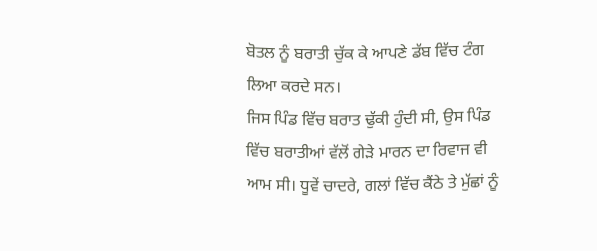ਬੋਤਲ ਨੂੰ ਬਰਾਤੀ ਚੁੱਕ ਕੇ ਆਪਣੇ ਡੱਬ ਵਿੱਚ ਟੰਗ ਲਿਆ ਕਰਦੇ ਸਨ।
ਜਿਸ ਪਿੰਡ ਵਿੱਚ ਬਰਾਤ ਢੁੱਕੀ ਹੁੰਦੀ ਸੀ, ਉਸ ਪਿੰਡ ਵਿੱਚ ਬਰਾਤੀਆਂ ਵੱਲੋਂ ਗੇੜੇ ਮਾਰਨ ਦਾ ਰਿਵਾਜ ਵੀ ਆਮ ਸੀ। ਧੂਵੇਂ ਚਾਦਰੇ, ਗਲਾਂ ਵਿੱਚ ਕੈਂਠੇ ਤੇ ਮੁੱਛਾਂ ਨੂੰ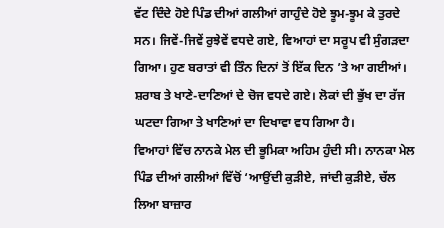ਵੱਟ ਦਿੰਦੇ ਹੋਏ ਪਿੰਡ ਦੀਆਂ ਗਲੀਆਂ ਗਾਹੁੰਦੇ ਹੋਏ ਝੂਮ-ਝੂਮ ਕੇ ਤੁਰਦੇ ਸਨ। ਜਿਵੇਂ-ਜਿਵੇਂ ਰੁਝੇਵੇਂ ਵਧਦੇ ਗਏ, ਵਿਆਹਾਂ ਦਾ ਸਰੂਪ ਵੀ ਸੁੰਗੜਦਾ ਗਿਆ। ਹੁਣ ਬਰਾਤਾਂ ਵੀ ਤਿੰਨ ਦਿਨਾਂ ਤੋਂ ਇੱਕ ਦਿਨ ’ਤੇ ਆ ਗਈਆਂ। ਸ਼ਰਾਬ ਤੇ ਖਾਣੇ-ਦਾਣਿਆਂ ਦੇ ਚੋਜ ਵਧਦੇ ਗਏ। ਲੋਕਾਂ ਦੀ ਭੁੱਖ ਦਾ ਰੱਜ ਘਟਦਾ ਗਿਆ ਤੇ ਖਾਣਿਆਂ ਦਾ ਦਿਖਾਵਾ ਵਧ ਗਿਆ ਹੈ।
ਵਿਆਹਾਂ ਵਿੱਚ ਨਾਨਕੇ ਮੇਲ ਦੀ ਭੂਮਿਕਾ ਅਹਿਮ ਹੁੰਦੀ ਸੀ। ਨਾਨਕਾ ਮੇਲ ਪਿੰਡ ਦੀਆਂ ਗਲੀਆਂ ਵਿੱਚੋਂ ‘ਆਉਂਦੀ ਕੁੜੀਏ, ਜਾਂਦੀ ਕੁੜੀਏ, ਚੱਲ ਲਿਆ ਬਾਜ਼ਾਰ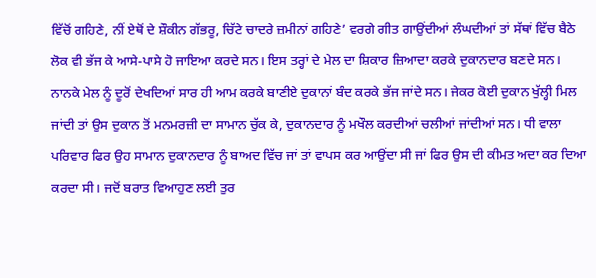ਵਿੱਚੋਂ ਗਹਿਣੇ, ਨੀਂ ਏਥੋਂ ਦੇ ਸ਼ੌਕੀਨ ਗੱਭਰੂ, ਚਿੱਟੇ ਚਾਦਰੇ ਜ਼ਮੀਨਾਂ ਗਹਿਣੇ’ ਵਰਗੇ ਗੀਤ ਗਾਉਂਦੀਆਂ ਲੰਘਦੀਆਂ ਤਾਂ ਸੱਥਾਂ ਵਿੱਚ ਬੈਠੇ ਲੋਕ ਵੀ ਭੱਜ ਕੇ ਆਸੇ-ਪਾਸੇ ਹੋ ਜਾਇਆ ਕਰਦੇ ਸਨ। ਇਸ ਤਰ੍ਹਾਂ ਦੇ ਮੇਲ ਦਾ ਸ਼ਿਕਾਰ ਜ਼ਿਆਦਾ ਕਰਕੇ ਦੁਕਾਨਦਾਰ ਬਣਦੇ ਸਨ। ਨਾਨਕੇ ਮੇਲ ਨੂੰ ਦੂਰੋਂ ਦੇਖਦਿਆਂ ਸਾਰ ਹੀ ਆਮ ਕਰਕੇ ਬਾਣੀਏ ਦੁਕਾਨਾਂ ਬੰਦ ਕਰਕੇ ਭੱਜ ਜਾਂਦੇ ਸਨ। ਜੇਕਰ ਕੋਈ ਦੁਕਾਨ ਖੁੱਲ੍ਹੀ ਮਿਲ ਜਾਂਦੀ ਤਾਂ ਉਸ ਦੁਕਾਨ ਤੋਂ ਮਨਮਰਜ਼ੀ ਦਾ ਸਾਮਾਨ ਚੁੱਕ ਕੇ, ਦੁਕਾਨਦਾਰ ਨੂੰ ਮਖੌਲ ਕਰਦੀਆਂ ਚਲੀਆਂ ਜਾਂਦੀਆਂ ਸਨ। ਧੀ ਵਾਲਾ ਪਰਿਵਾਰ ਫਿਰ ਉਹ ਸਾਮਾਨ ਦੁਕਾਨਦਾਰ ਨੂੰ ਬਾਅਦ ਵਿੱਚ ਜਾਂ ਤਾਂ ਵਾਪਸ ਕਰ ਆਉਂਦਾ ਸੀ ਜਾਂ ਫਿਰ ਉਸ ਦੀ ਕੀਮਤ ਅਦਾ ਕਰ ਦਿਆ ਕਰਦਾ ਸੀ। ਜਦੋਂ ਬਰਾਤ ਵਿਆਹੁਣ ਲਈ ਤੁਰ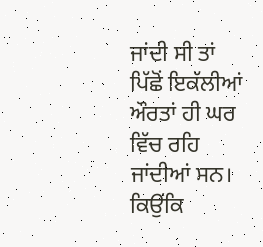ਜਾਂਦੀ ਸੀ ਤਾਂ ਪਿੱਛੋਂ ਇਕੱਲੀਆਂ ਔਰਤਾਂ ਹੀ ਘਰ ਵਿੱਚ ਰਹਿ ਜਾਂਦੀਆਂ ਸਨ। ਕਿਉਂਕਿ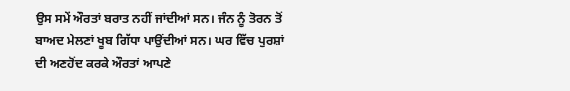ਉਸ ਸਮੇਂ ਔਰਤਾਂ ਬਰਾਤ ਨਹੀਂ ਜਾਂਦੀਆਂ ਸਨ। ਜੰਨ ਨੂੰ ਤੋਰਨ ਤੋਂ ਬਾਅਦ ਮੇਲਣਾਂ ਖੂਬ ਗਿੱਧਾ ਪਾਉਂਦੀਆਂ ਸਨ। ਘਰ ਵਿੱਚ ਪੁਰਸ਼ਾਂ ਦੀ ਅਣਹੋਂਦ ਕਰਕੇ ਔਰਤਾਂ ਆਪਣੇ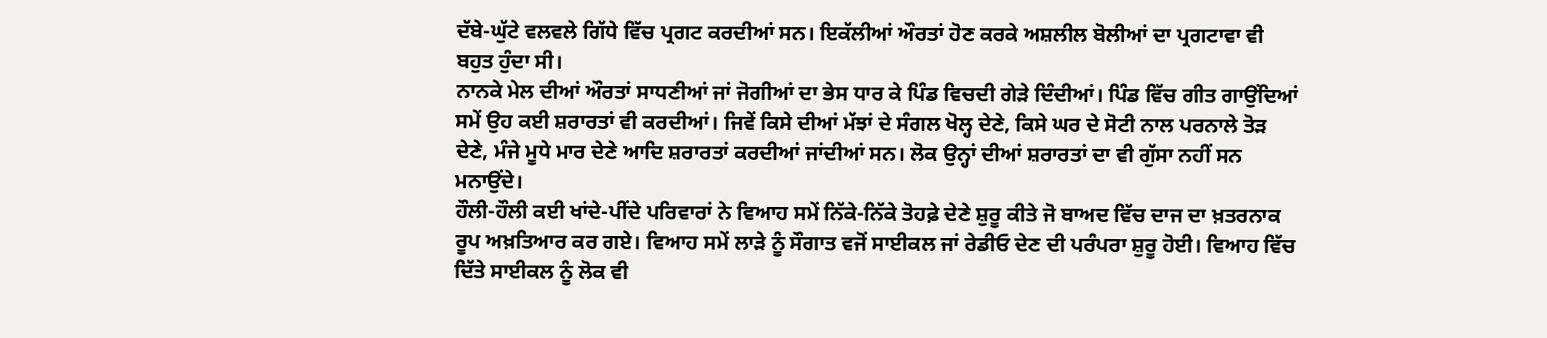ਦੱਬੇ-ਘੁੱਟੇ ਵਲਵਲੇ ਗਿੱਧੇ ਵਿੱਚ ਪ੍ਰਗਟ ਕਰਦੀਆਂ ਸਨ। ਇਕੱਲੀਆਂ ਔਰਤਾਂ ਹੋਣ ਕਰਕੇ ਅਸ਼ਲੀਲ ਬੋਲੀਆਂ ਦਾ ਪ੍ਰਗਟਾਵਾ ਵੀ ਬਹੁਤ ਹੁੰਦਾ ਸੀ।
ਨਾਨਕੇ ਮੇਲ ਦੀਆਂ ਔਰਤਾਂ ਸਾਧਣੀਆਂ ਜਾਂ ਜੋਗੀਆਂ ਦਾ ਭੇਸ ਧਾਰ ਕੇ ਪਿੰਡ ਵਿਚਦੀ ਗੇੜੇ ਦਿੰਦੀਆਂ। ਪਿੰਡ ਵਿੱਚ ਗੀਤ ਗਾਉਂਦਿਆਂ ਸਮੇਂ ਉਹ ਕਈ ਸ਼ਰਾਰਤਾਂ ਵੀ ਕਰਦੀਆਂ। ਜਿਵੇਂ ਕਿਸੇ ਦੀਆਂ ਮੱਝਾਂ ਦੇ ਸੰਗਲ ਖੋਲ੍ਹ ਦੇਣੇ, ਕਿਸੇ ਘਰ ਦੇ ਸੋਟੀ ਨਾਲ ਪਰਨਾਲੇ ਤੋੜ ਦੇਣੇ, ਮੰਜੇ ਮੂਧੇ ਮਾਰ ਦੇਣੇ ਆਦਿ ਸ਼ਰਾਰਤਾਂ ਕਰਦੀਆਂ ਜਾਂਦੀਆਂ ਸਨ। ਲੋਕ ਉਨ੍ਹਾਂ ਦੀਆਂ ਸ਼ਰਾਰਤਾਂ ਦਾ ਵੀ ਗੁੱਸਾ ਨਹੀਂ ਸਨ ਮਨਾਉਂਦੇ।
ਹੌਲੀ-ਹੌਲੀ ਕਈ ਖਾਂਦੇ-ਪੀਂਦੇ ਪਰਿਵਾਰਾਂ ਨੇ ਵਿਆਹ ਸਮੇਂ ਨਿੱਕੇ-ਨਿੱਕੇ ਤੋਹਫ਼ੇ ਦੇਣੇ ਸ਼ੁਰੂ ਕੀਤੇ ਜੋ ਬਾਅਦ ਵਿੱਚ ਦਾਜ ਦਾ ਖ਼ਤਰਨਾਕ ਰੂਪ ਅਖ਼ਤਿਆਰ ਕਰ ਗਏ। ਵਿਆਹ ਸਮੇਂ ਲਾੜੇ ਨੂੰ ਸੌਗਾਤ ਵਜੋਂ ਸਾਈਕਲ ਜਾਂ ਰੇਡੀਓ ਦੇਣ ਦੀ ਪਰੰਪਰਾ ਸ਼ੁਰੂ ਹੋਈ। ਵਿਆਹ ਵਿੱਚ ਦਿੱਤੇ ਸਾਈਕਲ ਨੂੰ ਲੋਕ ਵੀ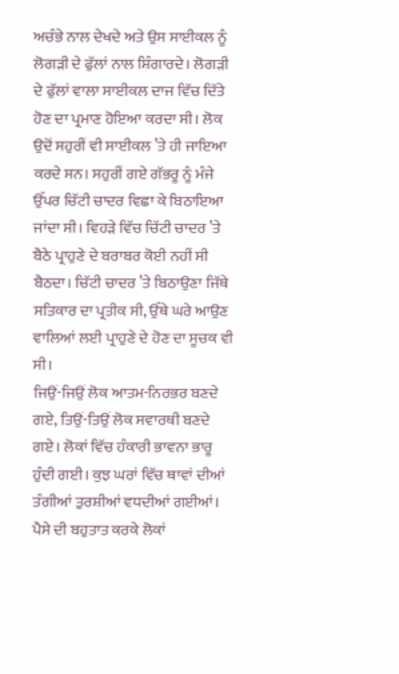ਅਚੰਭੇ ਨਾਲ ਦੇਖਦੇ ਅਤੇ ਉਸ ਸਾਈਕਲ ਨੂੰ ਲੋਗੜੀ ਦੇ ਫੁੱਲਾਂ ਨਾਲ ਸ਼ਿੰਗਾਰਦੇ। ਲੋਗੜੀ ਦੇ ਫੁੱਲਾਂ ਵਾਲਾ ਸਾਈਕਲ ਦਾਜ ਵਿੱਚ ਦਿੱਤੇ ਹੋਣ ਦਾ ਪ੍ਰਮਾਣ ਹੋਇਆ ਕਰਦਾ ਸੀ। ਲੋਕ ਉਦੋਂ ਸਹੁਰੀਂ ਵੀ ਸਾਈਕਲ ’ਤੇ ਹੀ ਜਾਇਆ ਕਰਦੇ ਸਨ। ਸਹੁਰੀਂ ਗਏ ਗੱਭਰੂ ਨੂੰ ਮੰਜੇ ਉੱਪਰ ਚਿੱਟੀ ਚਾਦਰ ਵਿਛਾ ਕੇ ਬਿਠਾਇਆ ਜਾਂਦਾ ਸੀ। ਵਿਹੜੇ ਵਿੱਚ ਚਿੱਟੀ ਚਾਦਰ ’ਤੇ ਬੈਠੇ ਪ੍ਰਾਹੁਣੇ ਦੇ ਬਰਾਬਰ ਕੋਈ ਨਹੀਂ ਸੀ ਬੈਠਦਾ। ਚਿੱਟੀ ਚਾਦਰ ’ਤੇ ਬਿਠਾਉਣਾ ਜਿੱਥੇ ਸਤਿਕਾਰ ਦਾ ਪ੍ਰਤੀਕ ਸੀ, ਉੱਥੇ ਘਰੇ ਆਉਣ ਵਾਲਿਆਂ ਲਈ ਪ੍ਰਾਹੁਣੇ ਦੇ ਹੋਣ ਦਾ ਸੂਚਕ ਵੀ ਸੀ।
ਜਿਉਂ-ਜਿਉਂ ਲੋਕ ਆਤਮ-ਨਿਰਭਰ ਬਣਦੇ ਗਏ, ਤਿਉਂ-ਤਿਉਂ ਲੋਕ ਸਵਾਰਥੀ ਬਣਦੇ ਗਏ। ਲੋਕਾਂ ਵਿੱਚ ਹੰਕਾਰੀ ਭਾਵਨਾ ਭਾਰੂ ਹੁੰਦੀ ਗਈ। ਕੁਝ ਘਰਾਂ ਵਿੱਚ ਥਾਵਾਂ ਦੀਆਂ ਤੰਗੀਆਂ ਤੁਰਸ਼ੀਆਂ ਵਧਦੀਆਂ ਗਈਆਂ। ਪੈਸੇ ਦੀ ਬਹੁਤਾਤ ਕਰਕੇ ਲੋਕਾਂ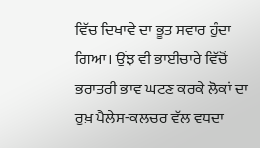ਵਿੱਚ ਦਿਖਾਵੇ ਦਾ ਭੂਤ ਸਵਾਰ ਹੁੰਦਾ ਗਿਆ। ਉਂਝ ਵੀ ਭਾਈਚਾਰੇ ਵਿੱਚੋਂ ਭਰਾਤਰੀ ਭਾਵ ਘਟਣ ਕਰਕੇ ਲੋਕਾਂ ਦਾ ਰੁਖ਼ ਪੈਲੇਸ-ਕਲਚਰ ਵੱਲ ਵਧਦਾ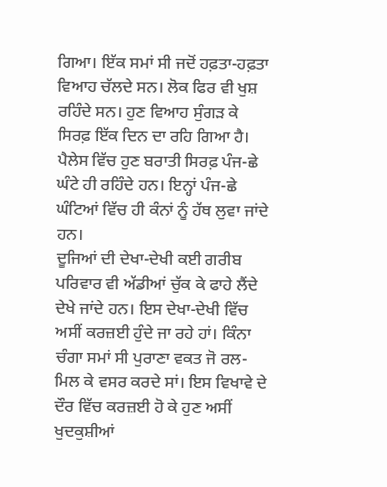ਗਿਆ। ਇੱਕ ਸਮਾਂ ਸੀ ਜਦੋਂ ਹਫ਼ਤਾ-ਹਫ਼ਤਾ ਵਿਆਹ ਚੱਲਦੇ ਸਨ। ਲੋਕ ਫਿਰ ਵੀ ਖੁਸ਼ ਰਹਿੰਦੇ ਸਨ। ਹੁਣ ਵਿਆਹ ਸੁੰਗੜ ਕੇ ਸਿਰਫ਼ ਇੱਕ ਦਿਨ ਦਾ ਰਹਿ ਗਿਆ ਹੈ। ਪੈਲੇਸ ਵਿੱਚ ਹੁਣ ਬਰਾਤੀ ਸਿਰਫ਼ ਪੰਜ-ਛੇ ਘੰਟੇ ਹੀ ਰਹਿੰਦੇ ਹਨ। ਇਨ੍ਹਾਂ ਪੰਜ-ਛੇ ਘੰਟਿਆਂ ਵਿੱਚ ਹੀ ਕੰਨਾਂ ਨੂੰ ਹੱਥ ਲੁਵਾ ਜਾਂਦੇ ਹਨ।
ਦੂਜਿਆਂ ਦੀ ਦੇਖਾ-ਦੇਖੀ ਕਈ ਗਰੀਬ ਪਰਿਵਾਰ ਵੀ ਅੱਡੀਆਂ ਚੁੱਕ ਕੇ ਫਾਹੇ ਲੈਂਦੇ ਦੇਖੇ ਜਾਂਦੇ ਹਨ। ਇਸ ਦੇਖਾ-ਦੇਖੀ ਵਿੱਚ ਅਸੀਂ ਕਰਜ਼ਈ ਹੁੰਦੇ ਜਾ ਰਹੇ ਹਾਂ। ਕਿੰਨਾ ਚੰਗਾ ਸਮਾਂ ਸੀ ਪੁਰਾਣਾ ਵਕਤ ਜੋ ਰਲ-ਮਿਲ ਕੇ ਵਸਰ ਕਰਦੇ ਸਾਂ। ਇਸ ਵਿਖਾਵੇ ਦੇ ਦੌਰ ਵਿੱਚ ਕਰਜ਼ਈ ਹੋ ਕੇ ਹੁਣ ਅਸੀਂ ਖੁਦਕੁਸ਼ੀਆਂ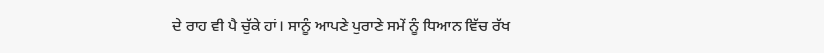ਦੇ ਰਾਹ ਵੀ ਪੈ ਚੁੱਕੇ ਹਾਂ। ਸਾਨੂੰ ਆਪਣੇ ਪੁਰਾਣੇ ਸਮੇਂ ਨੂੰ ਧਿਆਨ ਵਿੱਚ ਰੱਖ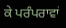ਕੇ ਪਰੰਪਰਾਵਾਂ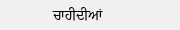ਚਾਹੀਦੀਆਂ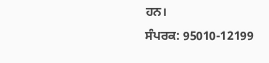ਹਨ।
ਸੰਪਰਕ: 95010-12199